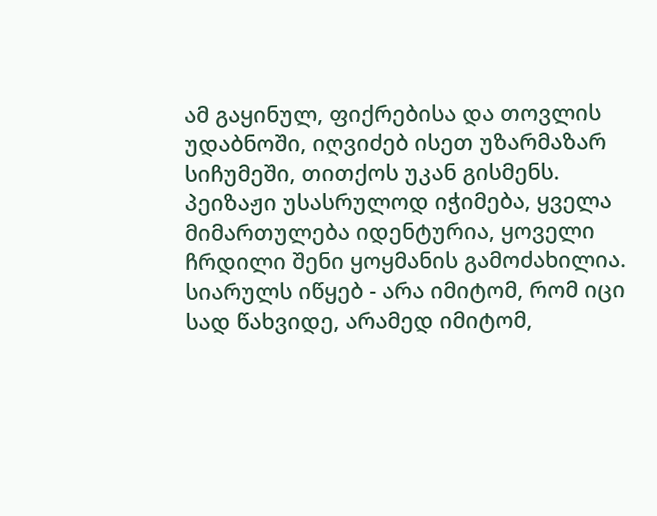ამ გაყინულ, ფიქრებისა და თოვლის უდაბნოში, იღვიძებ ისეთ უზარმაზარ სიჩუმეში, თითქოს უკან გისმენს. პეიზაჟი უსასრულოდ იჭიმება, ყველა მიმართულება იდენტურია, ყოველი ჩრდილი შენი ყოყმანის გამოძახილია. სიარულს იწყებ - არა იმიტომ, რომ იცი სად წახვიდე, არამედ იმიტომ,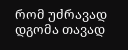რომ უძრავად დგომა თავად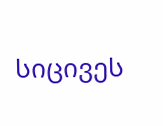სიცივეს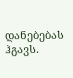დანებებას ჰგავს.